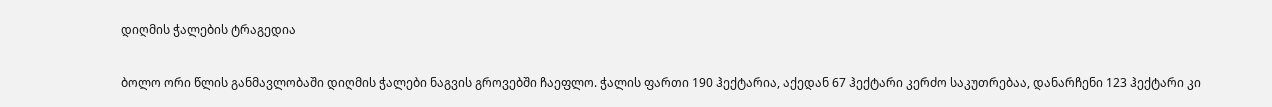დიღმის ჭალების ტრაგედია

ბოლო ორი წლის განმავლობაში დიღმის ჭალები ნაგვის გროვებში ჩაეფლო. ჭალის ფართი 190 ჰექტარია, აქედან 67 ჰექტარი კერძო საკუთრებაა, დანარჩენი 123 ჰექტარი კი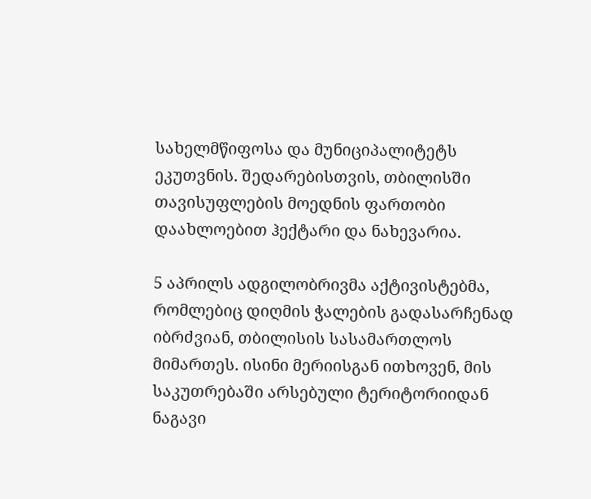სახელმწიფოსა და მუნიციპალიტეტს ეკუთვნის. შედარებისთვის, თბილისში თავისუფლების მოედნის ფართობი დაახლოებით ჰექტარი და ნახევარია.

5 აპრილს ადგილობრივმა აქტივისტებმა, რომლებიც დიღმის ჭალების გადასარჩენად იბრძვიან, თბილისის სასამართლოს მიმართეს. ისინი მერიისგან ითხოვენ, მის საკუთრებაში არსებული ტერიტორიიდან ნაგავი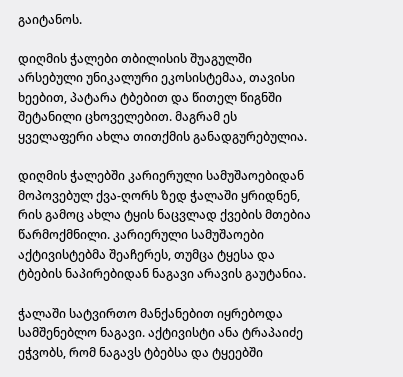გაიტანოს.

დიღმის ჭალები თბილისის შუაგულში არსებული უნიკალური ეკოსისტემაა, თავისი ხეებით, პატარა ტბებით და წითელ წიგნში შეტანილი ცხოველებით. მაგრამ ეს ყველაფერი ახლა თითქმის განადგურებულია.

დიღმის ჭალებში კარიერული სამუშაოებიდან მოპოვებულ ქვა-ღორს ზედ ჭალაში ყრიდნენ, რის გამოც ახლა ტყის ნაცვლად ქვების მთებია წარმოქმნილი. კარიერული სამუშაოები აქტივისტებმა შეაჩერეს, თუმცა ტყესა და ტბების ნაპირებიდან ნაგავი არავის გაუტანია.

ჭალაში სატვირთო მანქანებით იყრებოდა სამშენებლო ნაგავი. აქტივისტი ანა ტრაპაიძე ეჭვობს, რომ ნაგავს ტბებსა და ტყეებში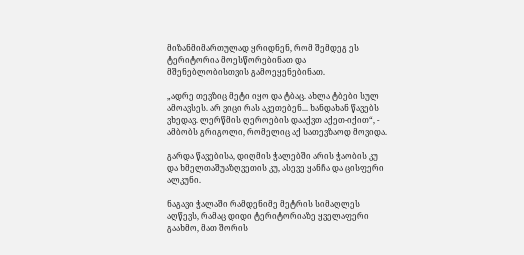მიზანმიმართულად ყრიდნენ, რომ შემდეგ ეს ტერიტორია მოესწორებინათ და მშენებლობისთვის გამოეყენებინათ.

„ადრე თევზიც მეტი იყო და ტბაც. ახლა ტბები სულ ამოავსეს. არ ვიცი რას აკეთებენ... ხანდახან წავებს ვხედავ. ლერწმის ღეროების დააქვთ აქეთ-იქით“, - ამბობს გრიგოლი, რომელიც აქ სათევზაოდ მოვიდა.

გარდა წავებისა, დიღმის ჭალებში არის ჭაობის კუ და ხმელთაშუაზღვეთის კუ, ასევე ყანჩა და ცისფერი ალკუნი.

ნაგავი ჭალაში რამდენიმე მეტრის სიმაღლეს აღწევს, რამაც დიდი ტერიტორიაზე ყველაფერი გაახმო, მათ შორის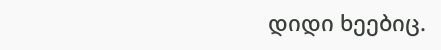დიდი ხეებიც.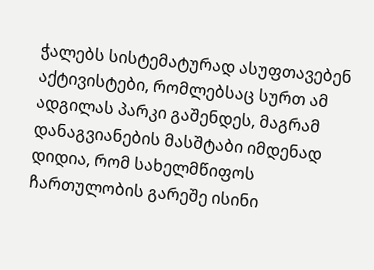ჭალებს სისტემატურად ასუფთავებენ აქტივისტები, რომლებსაც სურთ ამ ადგილას პარკი გაშენდეს, მაგრამ დანაგვიანების მასშტაბი იმდენად დიდია, რომ სახელმწიფოს ჩართულობის გარეშე ისინი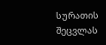სურათის შეცვლას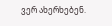ვერ ახერხებენ.